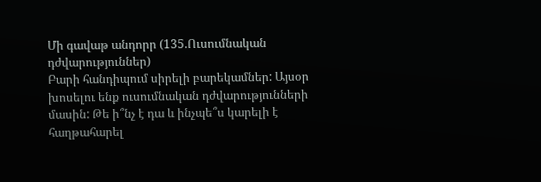Մի գավաթ անդորր (135.Ուսումնական դժվարություններ)
Բարի հանդիպում սիրելի բարեկամներ: Այսօր խոսելու ենք ուսումնական դժվարությունների մասին: Թե ի՞նչ է դա և ինչպե՞ս կարելի է հաղթահարել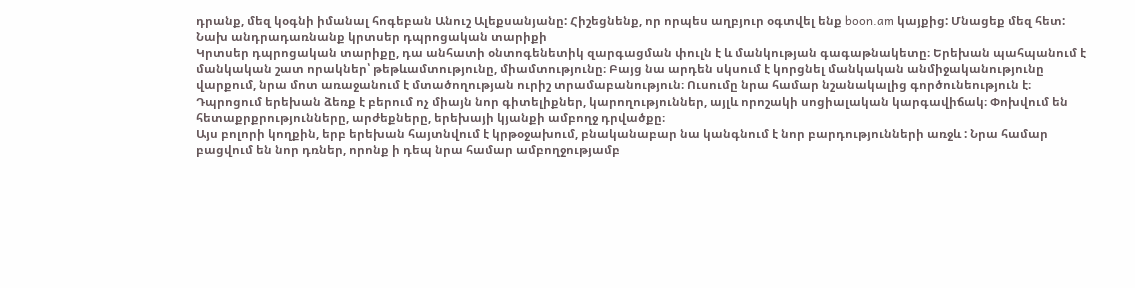դրանք, մեզ կօգնի իմանալ հոգեբան Անուշ Ալեքսանյանը: Հիշեցնենք, որ որպես աղբյուր օգտվել ենք boon.am կայքից: Մնացեք մեզ հետ:
Նախ անդրադառնանք կրտսեր դպրոցական տարիքի
Կրտսեր դպրոցական տարիքը, դա անհատի օնտոգենետիկ զարգացման փուլն է և մանկության գագաթնակետը։ Երեխան պահպանում է մանկական շատ որակներ՝ թեթևամտությունը, միամտությունը։ Բայց նա արդեն սկսում է կորցնել մանկական անմիջականությունը վարքում, նրա մոտ առաջանում է մտածողության ուրիշ տրամաբանություն։ Ուսումը նրա համար նշանակալից գործունեություն է։ Դպրոցում երեխան ձեռք է բերում ոչ միայն նոր գիտելիքներ, կարողություններ, այլև որոշակի սոցիալական կարգավիճակ։ Փոխվում են հետաքրքրությունները, արժեքները, երեխայի կյանքի ամբողջ դրվածքը։
Այս բոլորի կողքին, երբ երեխան հայտնվում է կրթօջախում, բնականաբար նա կանգնում է նոր բարդությունների առջև : Նրա համար բացվում են նոր դռներ, որոնք ի դեպ նրա համար ամբողջությամբ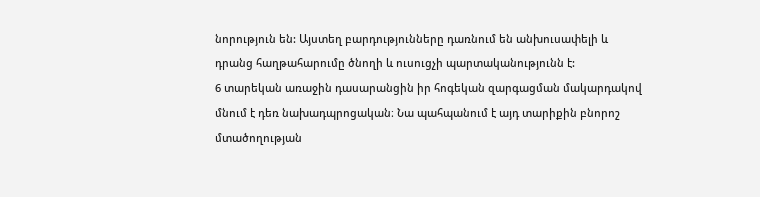նորություն են: Այստեղ բարդությունները դառնում են անխուսափելի և դրանց հաղթահարումը ծնողի և ուսուցչի պարտականությունն է:
6 տարեկան առաջին դասարանցին իր հոգեկան զարգացման մակարդակով մնում է դեռ նախադպրոցական։ Նա պահպանում է այդ տարիքին բնորոշ մտածողության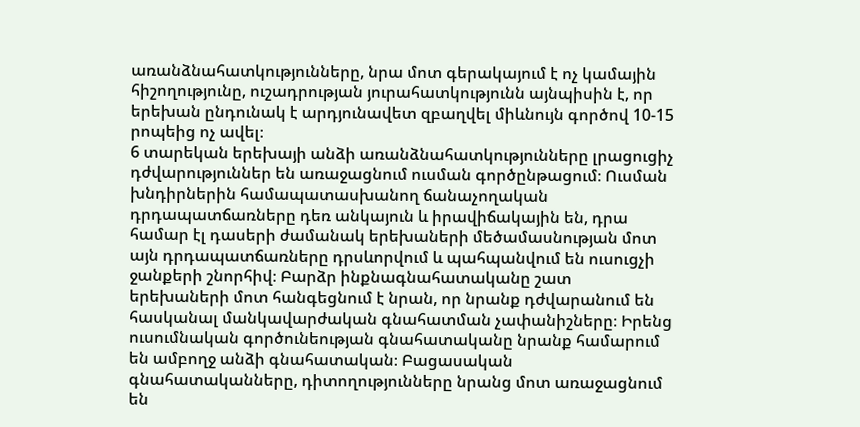առանձնահատկությունները, նրա մոտ գերակայում է ոչ կամային հիշողությունը, ուշադրության յուրահատկությունն այնպիսին է, որ երեխան ընդունակ է արդյունավետ զբաղվել միևնույն գործով 10-15 րոպեից ոչ ավել։
6 տարեկան երեխայի անձի առանձնահատկությունները լրացուցիչ դժվարություններ են առաջացնում ուսման գործընթացում։ Ուսման խնդիրներին համապատասխանող ճանաչողական դրդապատճառները դեռ անկայուն և իրավիճակային են, դրա համար էլ դասերի ժամանակ երեխաների մեծամասնության մոտ այն դրդապատճառները դրսևորվում և պահպանվում են ուսուցչի ջանքերի շնորհիվ։ Բարձր ինքնագնահատականը շատ երեխաների մոտ հանգեցնում է նրան, որ նրանք դժվարանում են հասկանալ մանկավարժական գնահատման չափանիշները։ Իրենց ուսումնական գործունեության գնահատականը նրանք համարում են ամբողջ անձի գնահատական։ Բացասական գնահատականները, դիտողությունները նրանց մոտ առաջացնում են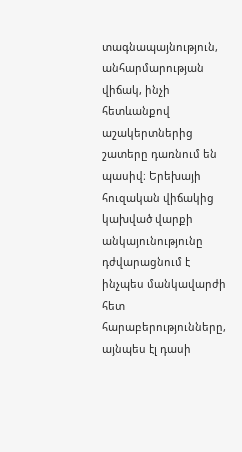տագնապայնություն, անհարմարության վիճակ, ինչի հետևանքով աշակերտներից շատերը դառնում են պասիվ։ Երեխայի հուզական վիճակից կախված վարքի անկայունությունը դժվարացնում է ինչպես մանկավարժի հետ հարաբերությունները, այնպես էլ դասի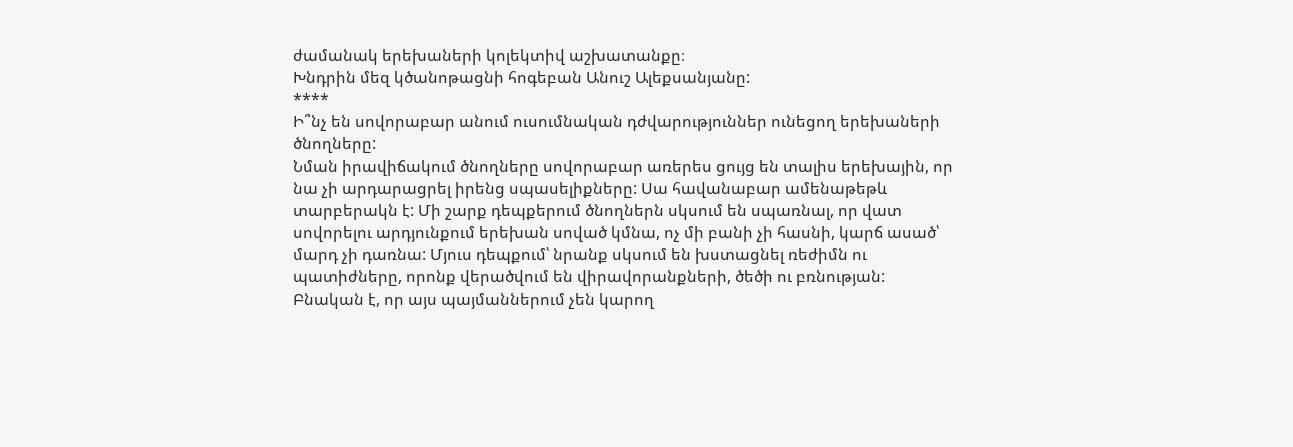ժամանակ երեխաների կոլեկտիվ աշխատանքը։
Խնդրին մեզ կծանոթացնի հոգեբան Անուշ Ալեքսանյանը:
****
Ի՞նչ են սովորաբար անում ուսումնական դժվարություններ ունեցող երեխաների ծնողները:
Նման իրավիճակում ծնողները սովորաբար առերես ցույց են տալիս երեխային, որ նա չի արդարացրել իրենց սպասելիքները: Սա հավանաբար ամենաթեթև տարբերակն է: Մի շարք դեպքերում ծնողներն սկսում են սպառնալ, որ վատ սովորելու արդյունքում երեխան սոված կմնա, ոչ մի բանի չի հասնի, կարճ ասած՝ մարդ չի դառնա: Մյուս դեպքում՝ նրանք սկսում են խստացնել ռեժիմն ու պատիժները, որոնք վերածվում են վիրավորանքների, ծեծի ու բռնության: Բնական է, որ այս պայմաններում չեն կարող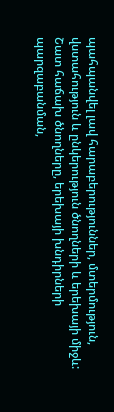պահպանվել լավ հարաբերություններ, մտերմություն, վստահություն և ընկերություն ծնողների և երեխայի միջև: Շատ հաճախ ծնողները, երեխայի խնդիրների պարզաբանման,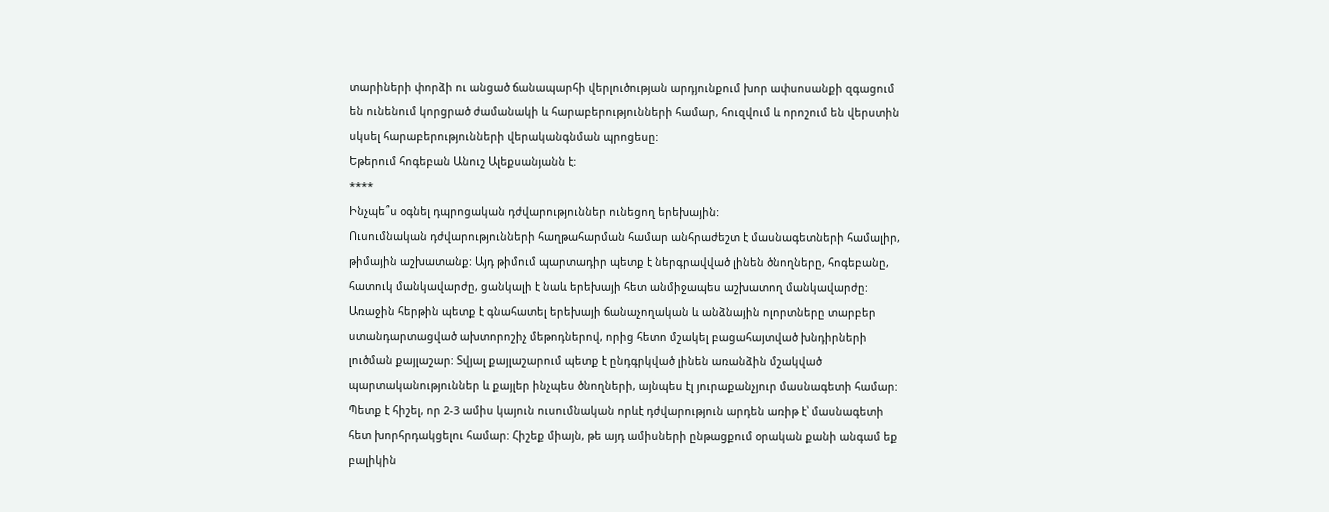տարիների փորձի ու անցած ճանապարհի վերլուծության արդյունքում խոր ափսոսանքի զգացում են ունենում կորցրած ժամանակի և հարաբերությունների համար, հուզվում և որոշում են վերստին սկսել հարաբերությունների վերականգնման պրոցեսը:
Եթերում հոգեբան Անուշ Ալեքսանյանն է:
****
Ինչպե՞ս օգնել դպրոցական դժվարություններ ունեցող երեխային:
Ուսումնական դժվարությունների հաղթահարման համար անհրաժեշտ է մասնագետների համալիր, թիմային աշխատանք: Այդ թիմում պարտադիր պետք է ներգրավված լինեն ծնողները, հոգեբանը, հատուկ մանկավարժը, ցանկալի է նաև երեխայի հետ անմիջապես աշխատող մանկավարժը:
Առաջին հերթին պետք է գնահատել երեխայի ճանաչողական և անձնային ոլորտները տարբեր ստանդարտացված ախտորոշիչ մեթոդներով, որից հետո մշակել բացահայտված խնդիրների լուծման քայլաշար: Տվյալ քայլաշարում պետք է ընդգրկված լինեն առանձին մշակված պարտականություններ և քայլեր ինչպես ծնողների, այնպես էլ յուրաքանչյուր մասնագետի համար:
Պետք է հիշել, որ 2-3 ամիս կայուն ուսումնական որևէ դժվարություն արդեն առիթ է՝ մասնագետի հետ խորհրդակցելու համար: Հիշեք միայն, թե այդ ամիսների ընթացքում օրական քանի անգամ եք բալիկին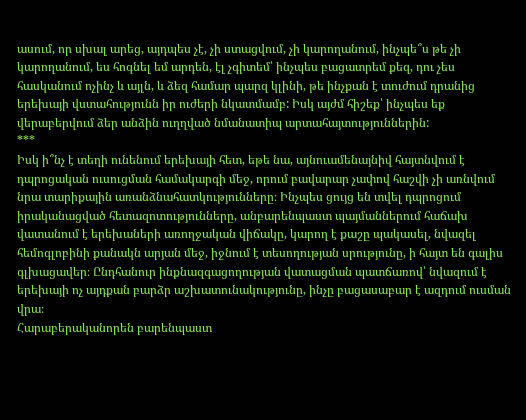ասում, որ սխալ արեց, այդպես չէ, չի ստացվում, չի կարողանում, ինչպե՞ս թե չի կարողանում, ես հոգնել եմ արդեն, էլ չգիտեմ՝ ինչպես բացատրեմ քեզ, դու չես հասկանում ոչինչ և այլն, և ձեզ համար պարզ կլինի, թե ինչքան է տուժում դրանից երեխայի վստահությունն իր ուժերի նկատմամբ: Իսկ այժմ հիշեք՝ ինչպես եք վերաբերվում ձեր անձին ուղղված նմանատիպ արտահայտություններին:
***
Իսկ ի՞նչ է տեղի ունենում երեխայի հետ, եթե նա, այնուամենայնիվ հայտնվում է դպրոցական ուսուցման համակարգի մեջ, որում բավարար չափով հաշվի չի առնվում նրա տարիքային առանձնահատկությունները։ Ինչպես ցույց են տվել դպրոցում իրականացված հետազոտությունները, անբարենպաստ պայմաններում հաճախ վատանում է երեխաների առողջական վիճակը, կարող է քաշը պակասել, նվազել հեմոգլոբինի քանակն արյան մեջ, իջնում է տեսողության սրությունը, ի հայտ են գալիս գլխացավեր։ Ընդհանուր ինքնազգացողության վատացման պատճառով՝ նվազում է երեխայի ոչ այդքան բարձր աշխատունակությունը, ինչը բացասաբար է ազդում ուսման վրա։
Հարաբերականորեն բարենպաստ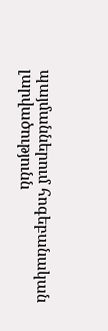պայմաններում հոգեբանական լարվածությունն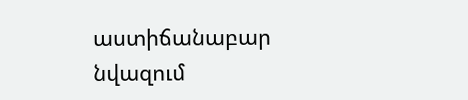աստիճանաբար նվազում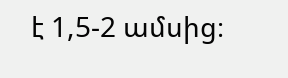է 1,5-2 ամսից։